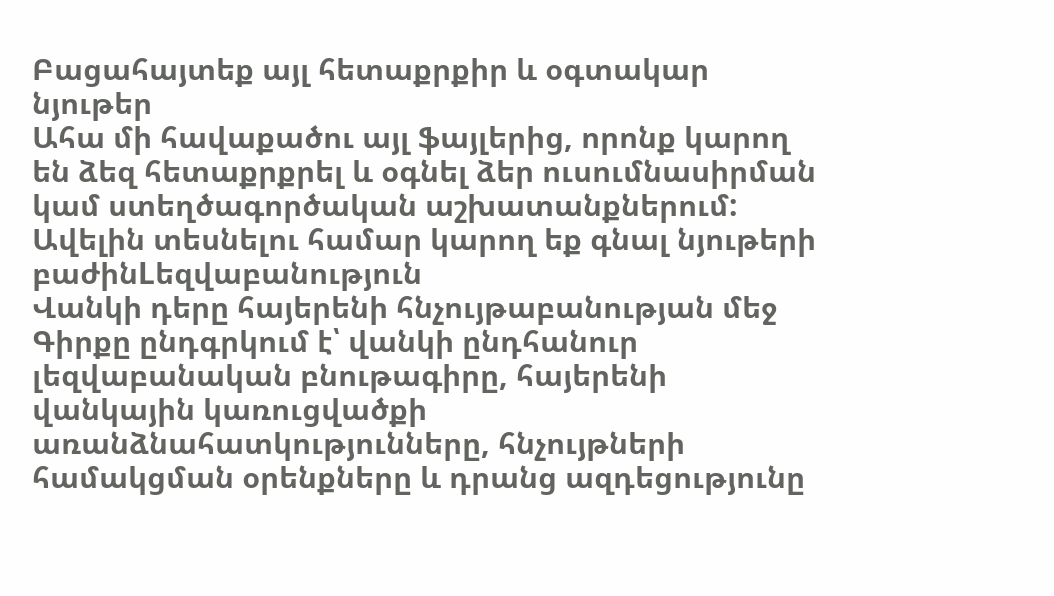Բացահայտեք այլ հետաքրքիր և օգտակար նյութեր
Ահա մի հավաքածու այլ ֆայլերից, որոնք կարող են ձեզ հետաքրքրել և օգնել ձեր ուսումնասիրման կամ ստեղծագործական աշխատանքներում: Ավելին տեսնելու համար կարող եք գնալ նյութերի բաժինLեզվաբանություն
Վանկի դերը հայերենի հնչույթաբանության մեջ
Գիրքը ընդգրկում է՝ վանկի ընդհանուր լեզվաբանական բնութագիրը, հայերենի վանկային կառուցվածքի առանձնահատկությունները, հնչույթների համակցման օրենքները և դրանց ազդեցությունը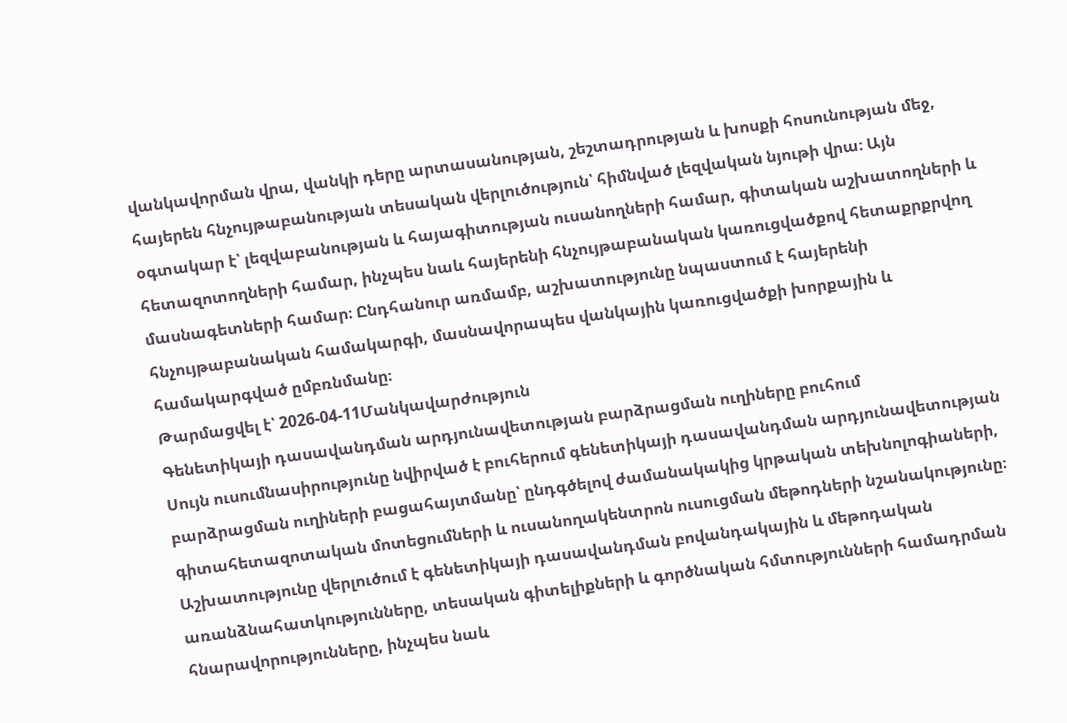վանկավորման վրա, վանկի դերը արտասանության, շեշտադրության և խոսքի հոսունության մեջ, հայերեն հնչույթաբանության տեսական վերլուծություն՝ հիմնված լեզվական նյութի վրա։ Այն օգտակար է՝ լեզվաբանության և հայագիտության ուսանողների համար, գիտական աշխատողների և հետազոտողների համար, ինչպես նաև հայերենի հնչույթաբանական կառուցվածքով հետաքրքրվող մասնագետների համար։ Ընդհանուր առմամբ, աշխատությունը նպաստում է հայերենի հնչույթաբանական համակարգի, մասնավորապես վանկային կառուցվածքի խորքային և համակարգված ըմբռնմանը։
Թարմացվել է՝ 2026-04-11Մանկավարժություն
Գենետիկայի դասավանդման արդյունավետության բարձրացման ուղիները բուհում
Սույն ուսումնասիրությունը նվիրված է բուհերում գենետիկայի դասավանդման արդյունավետության բարձրացման ուղիների բացահայտմանը՝ ընդգծելով ժամանակակից կրթական տեխնոլոգիաների, գիտահետազոտական մոտեցումների և ուսանողակենտրոն ուսուցման մեթոդների նշանակությունը։ Աշխատությունը վերլուծում է գենետիկայի դասավանդման բովանդակային և մեթոդական առանձնահատկությունները, տեսական գիտելիքների և գործնական հմտությունների համադրման հնարավորությունները, ինչպես նաև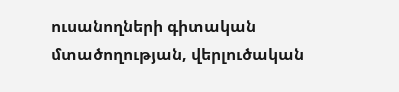ուսանողների գիտական մտածողության, վերլուծական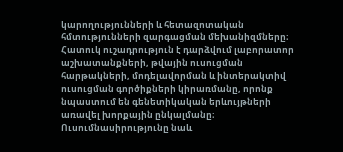կարողությունների և հետազոտական հմտությունների զարգացման մեխանիզմները։ Հատուկ ուշադրություն է դարձվում լաբորատոր աշխատանքների, թվային ուսուցման հարթակների, մոդելավորման և ինտերակտիվ ուսուցման գործիքների կիրառմանը, որոնք նպաստում են գենետիկական երևույթների առավել խորքային ընկալմանը։ Ուսումնասիրությունը նաև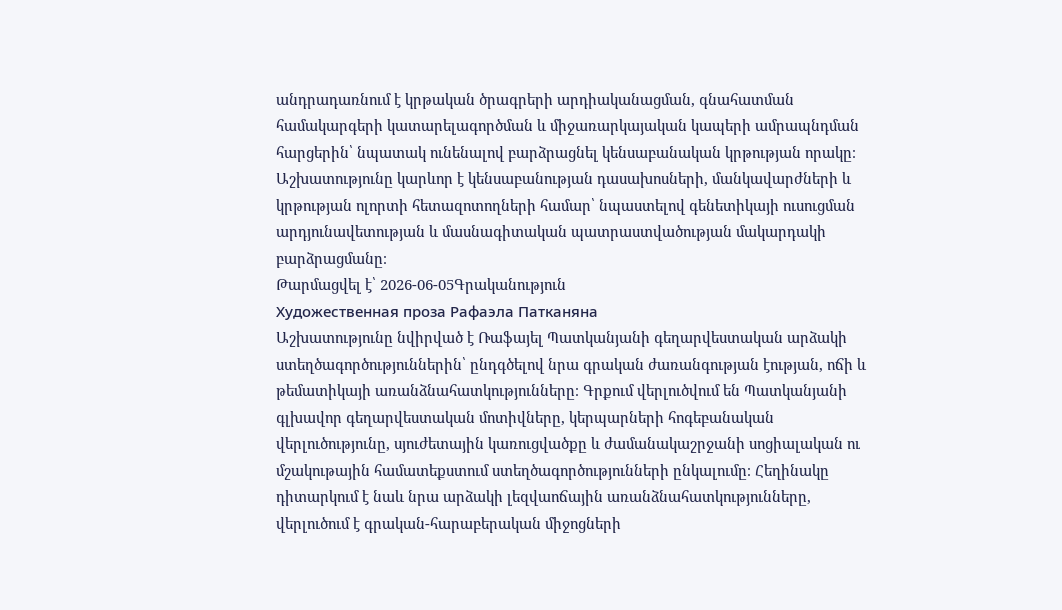անդրադառնում է կրթական ծրագրերի արդիականացման, գնահատման համակարգերի կատարելագործման և միջառարկայական կապերի ամրապնդման հարցերին՝ նպատակ ունենալով բարձրացնել կենսաբանական կրթության որակը։ Աշխատությունը կարևոր է կենսաբանության դասախոսների, մանկավարժների և կրթության ոլորտի հետազոտողների համար՝ նպաստելով գենետիկայի ուսուցման արդյունավետության և մասնագիտական պատրաստվածության մակարդակի բարձրացմանը։
Թարմացվել է՝ 2026-06-05Գրականություն
Художественная проза Рафаэла Патканяна
Աշխատությունը նվիրված է Ռաֆայել Պատկանյանի գեղարվեստական արձակի ստեղծագործություններին՝ ընդգծելով նրա գրական ժառանգության էության, ոճի և թեմատիկայի առանձնահատկությունները։ Գրքում վերլուծվում են Պատկանյանի գլխավոր գեղարվեստական մոտիվները, կերպարների հոգեբանական վերլուծությունը, սյուժետային կառուցվածքը և ժամանակաշրջանի սոցիալական ու մշակութային համատեքստում ստեղծագործությունների ընկալումը։ Հեղինակը դիտարկում է նաև նրա արձակի լեզվաոճային առանձնահատկությունները, վերլուծում է գրական-հարաբերական միջոցների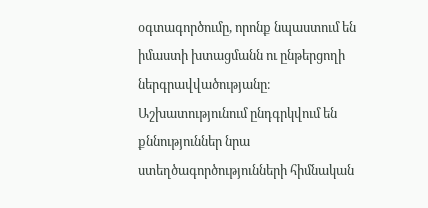օգտագործումը, որոնք նպաստում են իմաստի խտացմանն ու ընթերցողի ներգրավվածությանը։ Աշխատությունում ընդգրկվում են քննություններ նրա ստեղծագործությունների հիմնական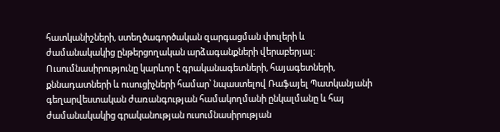հատկանիշների, ստեղծագործական զարգացման փուլերի և ժամանակակից ընթերցողական արձագանքների վերաբերյալ։ Ուսումնասիրությունը կարևոր է գրականագետների, հայագետների, քննադատների և ուսուցիչների համար՝ նպաստելով Ռաֆայել Պատկանյանի գեղարվեստական ժառանգության համակողմանի ընկալմանը և հայ ժամանակակից գրականության ուսումնասիրության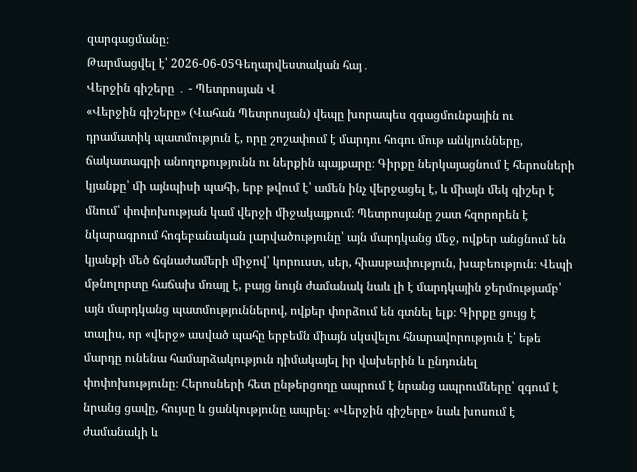զարգացմանը։
Թարմացվել է՝ 2026-06-05Գեղարվեստական հայ․
Վերջին գիշերը ․ - Պետրոսյան Վ
«Վերջին գիշերը» (Վահան Պետրոսյան) վեպը խորապես զգացմունքային ու դրամատիկ պատմություն է, որը շոշափում է մարդու հոգու մութ անկյունները, ճակատագրի անողոքությունն ու ներքին պայքարը։ Գիրքը ներկայացնում է հերոսների կյանքը՝ մի այնպիսի պահի, երբ թվում է՝ ամեն ինչ վերջացել է, և միայն մեկ գիշեր է մնում՝ փոփոխության կամ վերջի միջակայքում։ Պետրոսյանը շատ հզորորեն է նկարագրում հոգեբանական լարվածությունը՝ այն մարդկանց մեջ, ովքեր անցնում են կյանքի մեծ ճգնաժամերի միջով՝ կորուստ, սեր, հիասթափություն, խաբեություն։ Վեպի մթնոլորտը հաճախ մռայլ է, բայց նույն ժամանակ նաև լի է մարդկային ջերմությամբ՝ այն մարդկանց պատմություններով, ովքեր փորձում են գտնել ելք։ Գիրքը ցույց է տալիս, որ «վերջ» ասված պահը երբեմն միայն սկսվելու հնարավորություն է՝ եթե մարդը ունենա համարձակություն դիմակայել իր վախերին և ընդունել փոփոխությունը։ Հերոսների հետ ընթերցողը ապրում է նրանց ապրումները՝ զգում է նրանց ցավը, հույսը և ցանկությունը ապրել։ «Վերջին գիշերը» նաև խոսում է ժամանակի և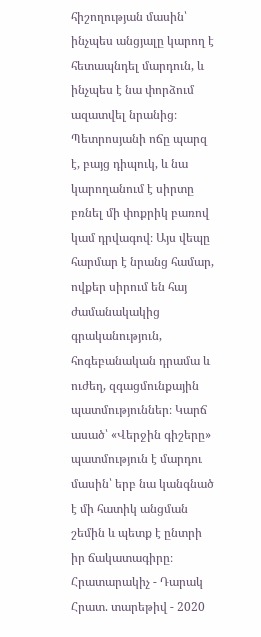հիշողության մասին՝ ինչպես անցյալը կարող է հետապնդել մարդուն, և ինչպես է նա փորձում ազատվել նրանից։ Պետրոսյանի ոճը պարզ է, բայց դիպուկ, և նա կարողանում է սիրտը բռնել մի փոքրիկ բառով կամ դրվագով։ Այս վեպը հարմար է նրանց համար, ովքեր սիրում են հայ ժամանակակից գրականություն, հոգեբանական դրամա և ուժեղ, զգացմունքային պատմություններ։ Կարճ ասած՝ «Վերջին գիշերը» պատմություն է մարդու մասին՝ երբ նա կանգնած է մի հատիկ անցման շեմին և պետք է ընտրի իր ճակատագիրը։ Հրատարակիչ - Դարակ Հրատ. տարեթիվ - 2020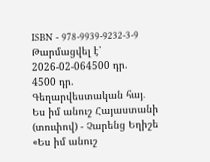ISBN - 978-9939-9232-3-9
Թարմացվել է՝ 2026-02-064500 դր.
4500 դր.
Գեղարվեստական հայ․
Ես իմ անուշ Հայաստանի (տուփով) - Չարենց Եղիշե
«Ես իմ անուշ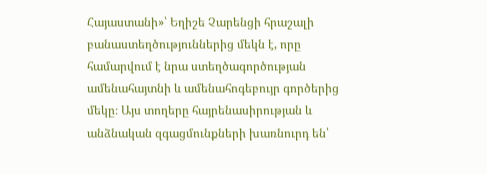Հայաստանի»՝ Եղիշե Չարենցի հրաշալի բանաստեղծություններից մեկն է, որը համարվում է նրա ստեղծագործության ամենահայտնի և ամենահոգեբույր գործերից մեկը։ Այս տողերը հայրենասիրության և անձնական զգացմունքների խառնուրդ են՝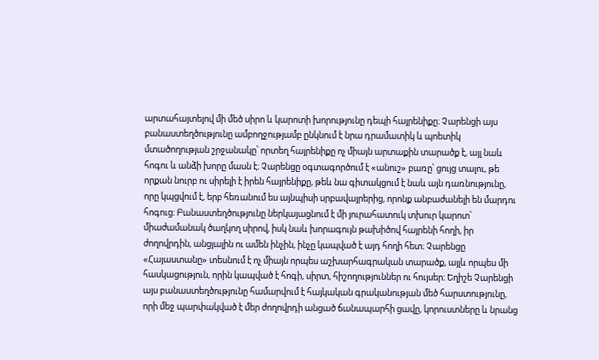արտահայտելով մի մեծ սիրո և կարոտի խորությունը դեպի հայրենիքը։ Չարենցի այս բանաստեղծությունը ամբողջությամբ ընկնում է նրա դրամատիկ և պոետիկ մտածողության շրջանակը՝ որտեղ հայրենիքը ոչ միայն արտաքին տարածք է, այլ նաև հոգու և անձի խորը մասն է։ Չարենցը օգտագործում է «անուշ» բառը՝ ցույց տալու, թե որքան նուրբ ու սիրելի է իրեն հայրենիքը, թեև նա գիտակցում է նաև այն դառնությունը, որը կպցվում է, երբ հեռանում ես այնպիսի սրբավայրերից, որոնք անբաժանելի են մարդու հոգուց։ Բանաստեղծությունը ներկայացնում է մի յուրահատուկ տխուր կարոտ՝ միաժամանակ ծաղկող սիրով, իսկ նաև խորագույն թախիծով հայրենի հողի, իր ժողովրդին, անցյալին ու ամեն ինչին, ինչը կապված է այդ հողի հետ։ Չարենցը «Հայաստանը» տեսնում է ոչ միայն որպես աշխարհագրական տարածք, այլև որպես մի հասկացություն, որին կապված է հոգի, սիրտ, հիշողություններ ու հույսեր։ Եղիշե Չարենցի այս բանաստեղծությունը համարվում է հայկական գրականության մեծ հարստությունը, որի մեջ պարփակված է մեր ժողովրդի անցած ճանապարհի ցավը, կորուստները և նրանց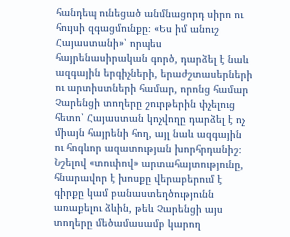հանդեպ ունեցած անմնացորդ սիրո ու հույսի զգացմունքը։ «Ես իմ անուշ Հայաստանի»՝ որպես հայրենասիրական գործ, դարձել է նաև ազգային երգիչների, երաժշտասերների ու արտիստների համար, որոնց համար Չարենցի տողերը շուրթերին փչելուց հետո՝ Հայաստան կոչվողը դարձել է ոչ միայն հայրենի հող, այլ նաև ազգային ու հոգևոր ազատության խորհրդանիշ։ Նշելով «տուփով» արտահայտությունը, հնարավոր է խոսքը վերաբերում է գիրքը կամ բանաստեղծությունն առաքելու ձևին, թեև Չարենցի այս տողերը մեծամասամբ կարող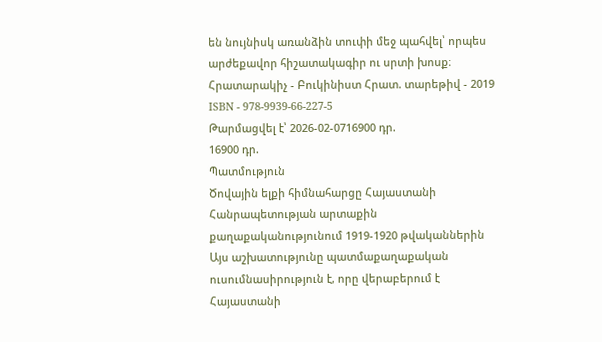են նույնիսկ առանձին տուփի մեջ պահվել՝ որպես արժեքավոր հիշատակագիր ու սրտի խոսք։ Հրատարակիչ - Բուկինիստ Հրատ. տարեթիվ - 2019 ISBN - 978-9939-66-227-5
Թարմացվել է՝ 2026-02-0716900 դր.
16900 դր.
Պատմություն
Ծովային ելքի հիմնահարցը Հայաստանի Հանրապետության արտաքին քաղաքականությունում 1919-1920 թվականներին
Այս աշխատությունը պատմաքաղաքական ուսումնասիրություն է, որը վերաբերում է Հայաստանի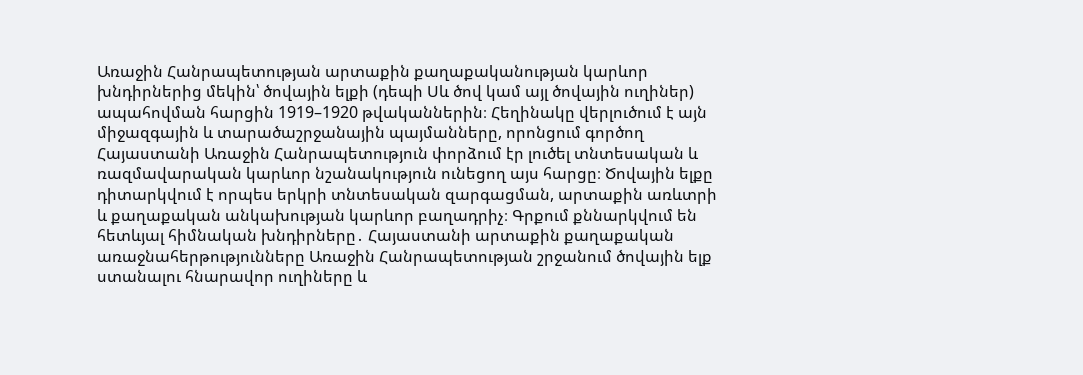Առաջին Հանրապետության արտաքին քաղաքականության կարևոր խնդիրներից մեկին՝ ծովային ելքի (դեպի Սև ծով կամ այլ ծովային ուղիներ) ապահովման հարցին 1919–1920 թվականներին։ Հեղինակը վերլուծում է այն միջազգային և տարածաշրջանային պայմանները, որոնցում գործող Հայաստանի Առաջին Հանրապետություն փորձում էր լուծել տնտեսական և ռազմավարական կարևոր նշանակություն ունեցող այս հարցը։ Ծովային ելքը դիտարկվում է որպես երկրի տնտեսական զարգացման, արտաքին առևտրի և քաղաքական անկախության կարևոր բաղադրիչ։ Գրքում քննարկվում են հետևյալ հիմնական խնդիրները․ Հայաստանի արտաքին քաղաքական առաջնահերթությունները Առաջին Հանրապետության շրջանում ծովային ելք ստանալու հնարավոր ուղիները և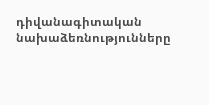դիվանագիտական նախաձեռնությունները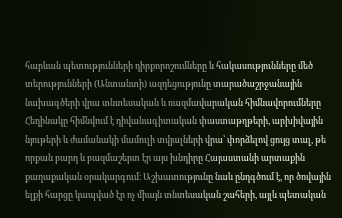հարևան պետությունների դիրքորոշումները և հակասությունները մեծ տերությունների (Անտանտի) ազդեցությունը տարածաշրջանային նախագծերի վրա տնտեսական և ռազմավարական հիմնավորումները Հեղինակը հիմնվում է դիվանագիտական փաստաթղթերի, արխիվային նյութերի և ժամանակի մամուլի տվյալների վրա՝ փորձելով ցույց տալ, թե որքան բարդ և բազմաշերտ էր այս խնդիրը Հայաստանի արտաքին քաղաքական օրակարգում։ Աշխատությունը նաև ընդգծում է, որ ծովային ելքի հարցը կապված էր ոչ միայն տնտեսական շահերի, այլև պետական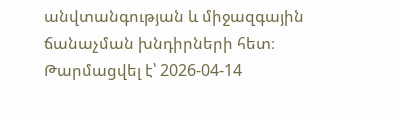անվտանգության և միջազգային ճանաչման խնդիրների հետ։
Թարմացվել է՝ 2026-04-14